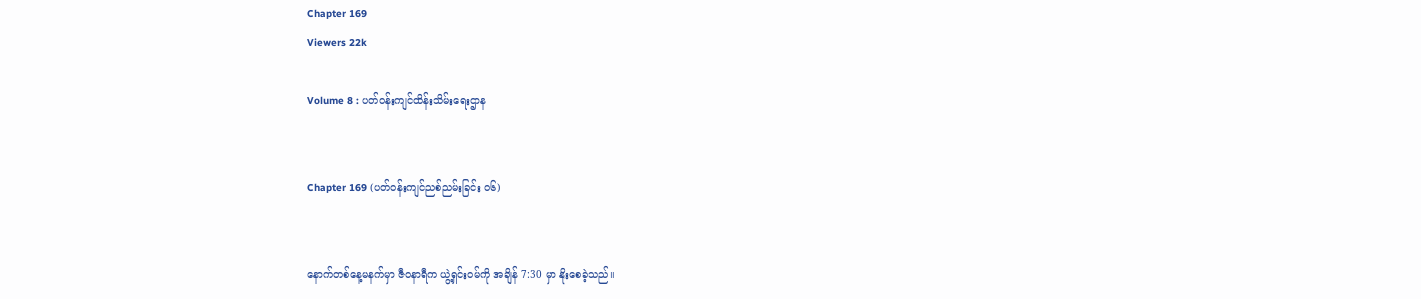Chapter 169
Viewers 22k

Volume 8 : ပတ်ဝန်းကျင်ထိန်းသိမ်းရေးဌာန


Chapter 169 (ပတ်ဝန်းကျင်ညစ်ညမ်းခြင်း ၀၆)


နောက်တစ်နေ့မနက်မှာ ဇီဝနာရီက ယွဲ့ရှင်းဝမ်ကို အချိန် 7:30 မှာ နိုးစေခဲ့သည်။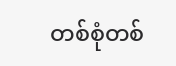တစ်စုံတစ်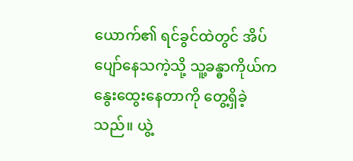ယောက်၏ ရင်ခွင်ထဲတွင် အိပ်ပျော်နေသကဲ့သို့ သူ့ခန္ဓာကိုယ်က နွေးထွေးနေတာကို တွေ့ရှိခဲ့သည်။ ယွဲ့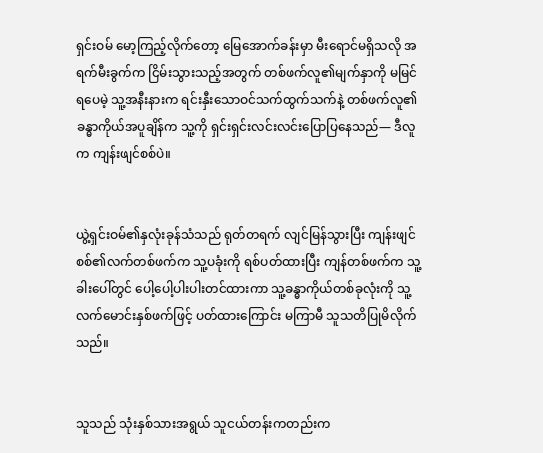ရှင်းဝမ် မော့ကြည့်လိုက်တော့ မြေအောက်ခန်းမှာ မီးရောင်မရှိသလို အရက်မီးခွက်က ငြိမ်းသွားသည့်အတွက် တစ်ဖက်လူ၏မျက်နှာကို မမြင်ရပေမဲ့ သူ့အနီးနားက ရင်းနှီးသောဝင်သက်ထွက်သက်နဲ့ တစ်ဖက်လူ၏ခန္ဓာကိုယ်အပူချိန်က သူ့ကို ရှင်းရှင်းလင်းလင်းပြောပြနေသည်— ဒီလူက ကျန်းဖျင်စစ်ပဲ။


ယွဲ့ရှင်းဝမ်၏နှလုံးခုန်သံသည် ရုတ်တရက် လျင်မြန်သွားပြီး ကျန်းဖျင်စစ်၏လက်တစ်ဖက်က သူ့ပခုံးကို ရစ်ပတ်ထားပြီး ကျန်တစ်ဖက်က သူ့ခါးပေါ်တွင် ပေါ့ပေါ့ပါးပါးတင်ထားကာ သူ့ခန္ဓာကိုယ်တစ်ခုလုံးကို သူ့လက်မောင်းနှစ်ဖက်ဖြင့် ပတ်ထားကြောင်း မကြာမီ သူသတိပြုမိလိုက်သည်။


သူသည် သုံးနှစ်သားအရွယ် သူငယ်တန်းကတည်းက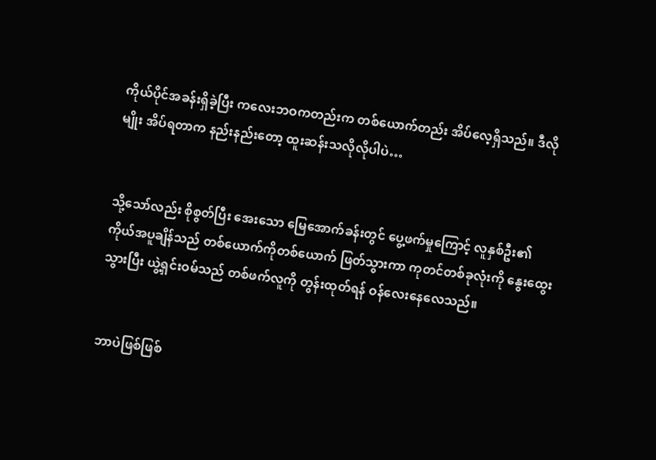ကိုယ်ပိုင်အခန်းရှိခဲ့ပြီး ကလေးဘဝကတည်းက တစ်ယောက်တည်း အိပ်လေ့ရှိသည်။ ဒီလိုမျိုး အိပ်ရတာက နည်းနည်းတော့ ထူးဆန်းသလိုလိုပါပဲ…


သို့သော်လည်း စိုစွတ်ပြီး အေးသော မြေအောက်ခန်းတွင် ပွေ့ဖက်မှုကြောင့် လူနှစ်ဦး၏ ကိုယ်အပူချိန်သည် တစ်ယောက်ကိုတစ်ယောက် ဖြတ်သွားကာ ကုတင်တစ်ခုလုံးကို နွေးထွေးသွားပြီး ယွဲ့ရှင်းဝမ်သည် တစ်ဖက်လူကို တွန်းထုတ်ရန် ဝန်လေးနေလေသည်။


ဘာပဲဖြစ်ဖြစ်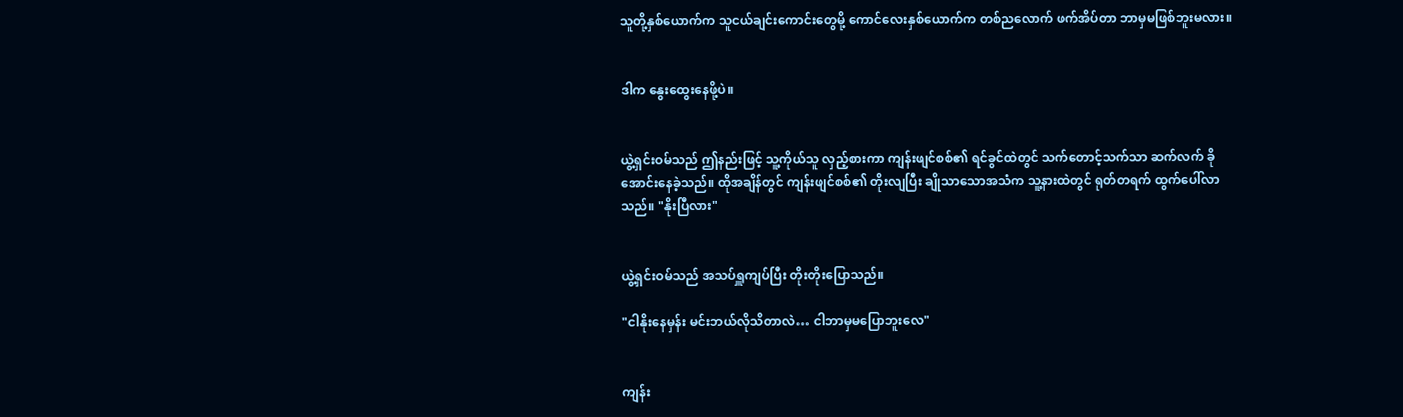သူတို့နှစ်ယောက်က သူငယ်ချင်းကောင်းတွေမို့ ကောင်လေးနှစ်ယောက်က တစ်ညလောက် ဖက်အိပ်တာ ဘာမှမဖြစ်ဘူးမလား။


ဒါက နွေးထွေးနေဖို့ပဲ။


ယွဲ့ရှင်းဝမ်သည် ဤနည်းဖြင့် သူ့ကိုယ်သူ လှည့်စားကာ ကျန်းဖျင်စစ်၏ ရင်ခွင်ထဲတွင် သက်တောင့်သက်သာ ဆက်လက် ခိုအောင်းနေခဲ့သည်။ ထိုအချိန်တွင် ကျန်းဖျင်စစ်၏ တိုးလျပြီး ချိုသာသောအသံက သူ့နားထဲတွင် ရုတ်တရက် ထွက်ပေါ်လာသည်။ "နိုးပြီလား"


ယွဲ့ရှင်းဝမ်သည် အသပ်ရှူကျပ်ပြီး တိုးတိုးပြောသည်။

"ငါနိုးနေမှန်း မင်းဘယ်လိုသိတာလဲ… ငါဘာမှမပြောဘူးလေ"


ကျန်း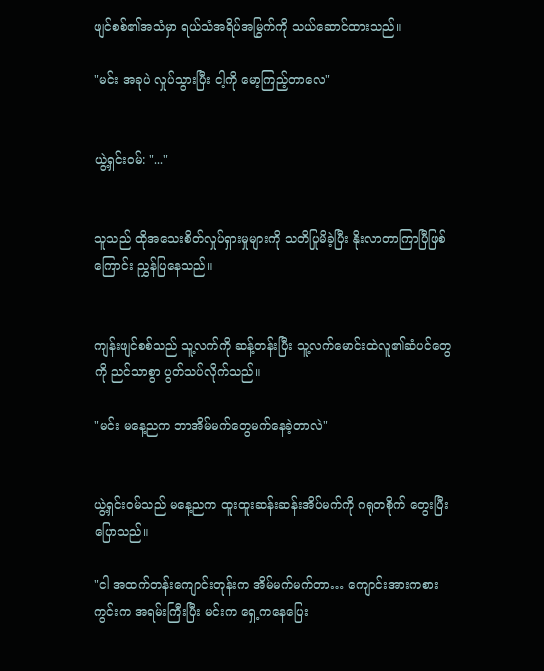ဖျင်စစ်၏အသံမှာ ရယ်သံအရိပ်အမြွက်ကို သယ်ဆောင်ထားသည်။

"မင်း အခုပဲ လှုပ်သွားပြီး ငါ့ကို မော့ကြည့်တာလေ"


ယွဲ့ရှင်းဝမ်: "..."


သူသည် ထိုအသေးစိတ်လှုပ်ရှားမှုများကို သတိပြုမိခဲ့ပြီး နိုးလာတာကြာပြီဖြစ်ကြောင်း ညွှန်ပြနေသည်။


ကျန်းဖျင်စစ်သည် သူ့လက်ကို ဆန့်တန်းပြီး သူ့လက်မောင်းထဲလူ၏ဆံပင်တွေကို ညင်သာစွာ ပွတ်သပ်လိုက်သည်။

"မင်း မနေ့ညက ဘာအိမ်မက်တွေမက်နေခဲ့တာလဲ"


ယွဲ့ရှင်းဝမ်သည် မနေ့ညက ထူးထူးဆန်းဆန်းအိပ်မက်ကို ဂရုတစိုက် တွေးပြီး ပြောသည်။

"ငါ အထက်တန်းကျောင်းတုန်းက အိမ်မက်မက်တာ… ကျောင်းအားကစားကွင်းက အရမ်းကြီးပြီး မင်းက ရှေ့ကနေပြေး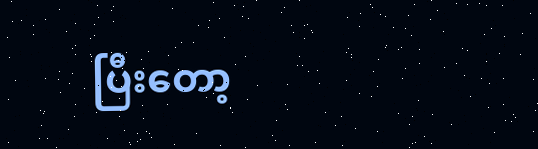ပြီးတော့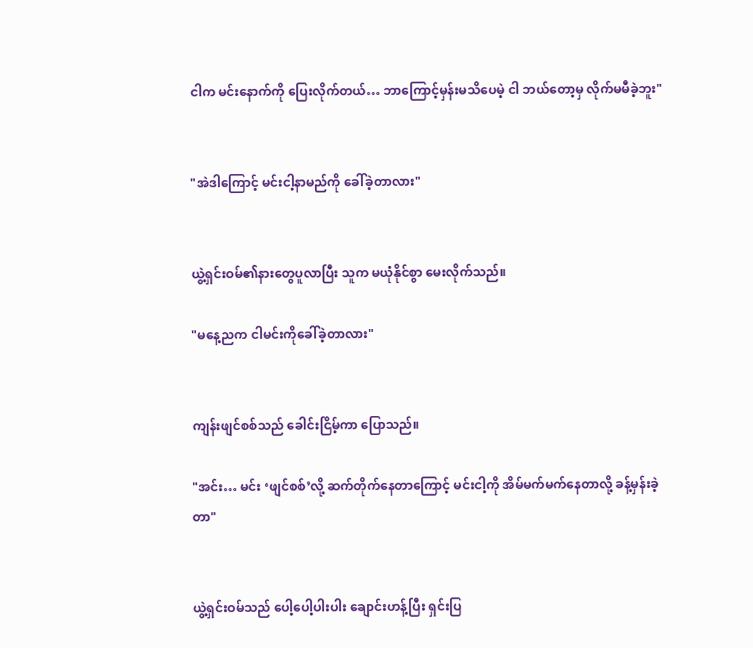ငါက မင်းနောက်ကို ပြေးလိုက်တယ်… ဘာကြောင့်မှန်းမသိပေမဲ့ ငါ ဘယ်တော့မှ လိုက်မမီခဲ့ဘူး"


"အဲဒါကြောင့် မင်းငါ့နာမည်ကို ခေါ်ခဲ့တာလား"


ယွဲ့ရှင်းဝမ်၏နားတွေပူလာပြီး သူက မယုံနိုင်စွာ မေးလိုက်သည်။

"မနေ့ညက ငါမင်းကိုခေါ်ခဲ့တာလား"


ကျန်းဖျင်စစ်သည် ခေါင်းငြိမ့်ကာ ပြောသည်။

"အင်း… မင်း ‘ဖျင်စစ်’လို့ ဆက်တိုက်နေတာကြောင့် မင်းငါ့ကို အိမ်မက်မက်နေတာလို့ ခန့်မှန်းခဲ့တာ"


ယွဲ့ရှင်းဝမ်သည် ပေါ့ပေါ့ပါးပါး ချောင်းဟန့်ပြီး ရှင်းပြ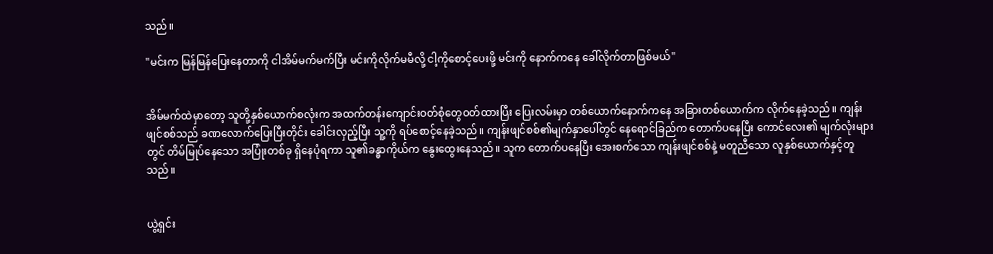သည်။

"မင်းက မြန်မြန်ပြေးနေတာကို ငါအိမ်မက်မက်ပြီး မင်းကိုလိုက်မမီလို့ ငါ့ကိုစောင့်ပေးဖို့ မင်းကို နောက်ကနေ ခေါ်လိုက်တာဖြစ်မယ်"


အိမ်မက်ထဲမှာတော့ သူတို့နှစ်ယောက်စလုံးက အထက်တန်းကျောင်းဝတ်စုံတွေဝတ်ထားပြီး ပြေးလမ်းမှာ တစ်ယောက်နောက်ကနေ အခြားတစ်ယောက်က လိုက်နေခဲ့သည်။ ကျန်းဖျင်စစ်သည် ခဏလောက်ပြေးပြီးတိုင်း ခေါင်းလှည့်ပြီး သူ့ကို ရပ်စောင့်နေခဲ့သည်။ ကျန်းဖျင်စစ်၏မျက်နှာပေါ်တွင် နေရောင်ခြည်က တောက်ပနေပြီး ကောင်လေး၏ မျက်လုံးများတွင် တိမ်မြုပ်နေသော အပြုံးတစ်ခု ရှိနေပုံရကာ သူ၏ခန္ဓာကိုယ်က နွေးထွေးနေသည်။ သူက တောက်ပနေပြီး အေးစက်သော ကျန်းဖျင်စစ်နဲ့ မတူညီသော လူနှစ်ယောက်နှင့်တူသည်။


ယွဲ့ရှင်း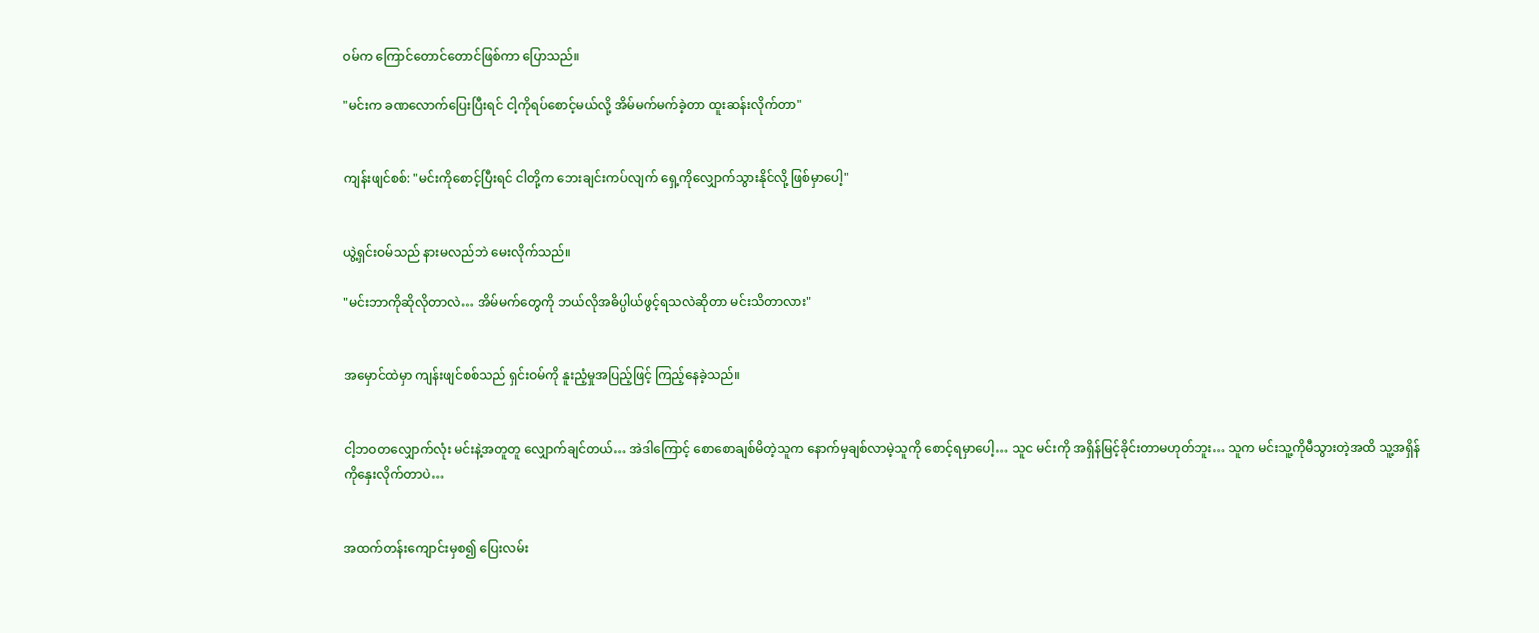ဝမ်က ကြောင်တောင်တောင်ဖြစ်ကာ ပြောသည်။

"မင်းက ခဏလောက်ပြေးပြီးရင် ငါ့ကိုရပ်စောင့်မယ်လို့ အိမ်မက်မက်ခဲ့တာ ထူးဆန်းလိုက်တာ"


ကျန်းဖျင်စစ်: "မင်းကိုစောင့်ပြီးရင် ငါတို့က ဘေးချင်းကပ်လျက် ရှေ့ကိုလျှောက်သွားနိုင်လို့ ဖြစ်မှာပေါ့"


ယွဲ့ရှင်းဝမ်သည် နားမလည်ဘဲ မေးလိုက်သည်။

"မင်းဘာကိုဆိုလိုတာလဲ… အိမ်မက်တွေကို ဘယ်လိုအဓိပ္ပါယ်ဖွင့်ရသလဲဆိုတာ မင်းသိတာလား"


အမှောင်ထဲမှာ ကျန်းဖျင်စစ်သည် ရှင်းဝမ်ကို နူးညံ့မှုအပြည့်ဖြင့် ကြည့်နေခဲ့သည်။


ငါ့ဘဝတလျှောက်လုံး မင်းနဲ့အတူတူ လျှောက်ချင်တယ်… အဲဒါကြောင့် စောစောချစ်မိတဲ့သူက နောက်မှချစ်လာမဲ့သူကို စောင့်ရမှာပေါ့… သူင မင်းကို အရှိန်မြင့်ခိုင်းတာမဟုတ်ဘူး… သူက မင်းသူ့ကိုမီသွားတဲ့အထိ သူ့အရှိန်ကိုနှေးလိုက်တာပဲ…


အထက်တန်းကျောင်းမှစ၍ ပြေးလမ်း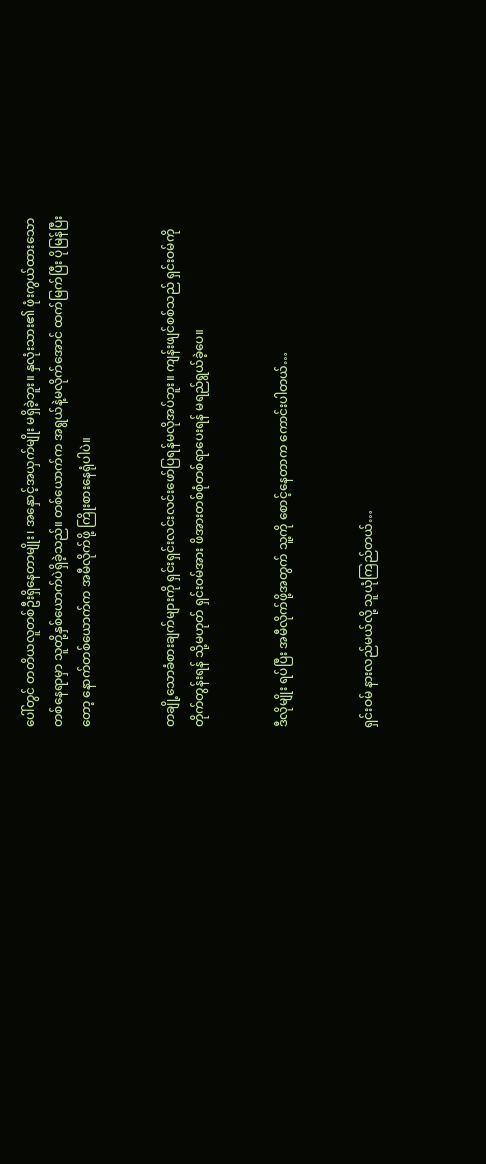ပေါ်တွင် တတိယလူတစ်ဦးရှိနေတာမျိုး၊ အနှောင့်အယှက်မျိုး မရှိခဲ့ဘူး။ နှလုံးသား၏ ဖုံးကွယ်ထားသောတစ်နေရာမှာ သူတို့နှစ်ယောက်ပဲရှိခဲ့သည်။ တစ်ယောက်က အရွယ်နဲ့မလိုက်အောင် ထက်မြက်ပြီး ပိုမြန်ပြီးတော့ နောက်တစ်ယောက်က အမီလိုက်ဖို့ ကြိုးစားနေရုံပါပဲ။


တချို့သောခံစားချက်များကို ရှင်းရှင်းလင်းလင်းဖော်ပြရန်မလိုအပ်ဘူး။ ကျန်းဖျင်စစ်သည် ရှင်းဝမ်ကို တိုက်တွန်းရန် သို့မဟုတ် ရှင်းဝမ်အား ဖိအားတစ်စုံတစ်ရာပေးရန် မရည်ရွယ်ခဲ့ပေ။


ဒီလိုမျိုး ရပ်ပြီး အမီလိုက်ဖို့အတွက် သူ့ကို စောင့်နေတာက ကောင်းပါတယ်…


ရှင်းဝမ် နားလည်မယ်လို့ သူယုံကြည်တယ်…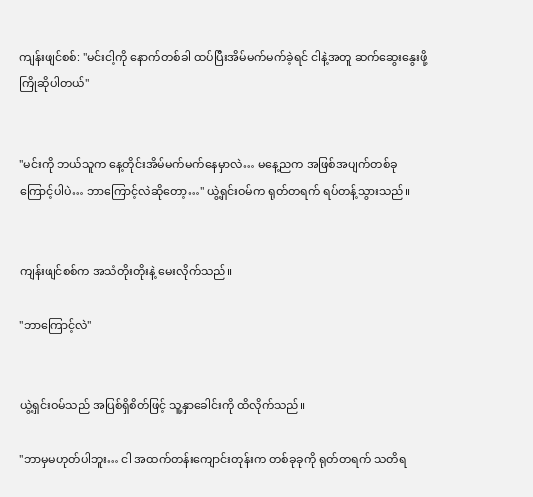ကျန်းဖျင်စစ်: "မင်းငါ့ကို နောက်တစ်ခါ ထပ်ပြီးအိမ်မက်မက်ခဲ့ရင် ငါနဲ့အတူ ဆက်ဆွေးနွေးဖို့ ကြိုဆိုပါတယ်"


"မင်းကို ဘယ်သူက နေ့တိုင်းအိမ်မက်မက်နေမှာလဲ… မနေ့ညက အဖြစ်အပျက်တစ်ခုကြောင့်ပါပဲ… ဘာကြောင့်လဲဆိုတော့…" ယွဲ့ရှင်းဝမ်က ရုတ်တရက် ရပ်တန့်သွားသည်။


ကျန်းဖျင်စစ်က အသံတိုးတိုးနဲ့ မေးလိုက်သည်။

"ဘာကြောင့်လဲ"


ယွဲ့ရှင်းဝမ်သည် အပြစ်ရှိစိတ်ဖြင့် သူ့နှာခေါင်းကို ထိလိုက်သည်။

"ဘာမှမဟုတ်ပါဘူး… ငါ အထက်တန်းကျောင်းတုန်းက တစ်ခုခုကို ရုတ်တရက် သတိရ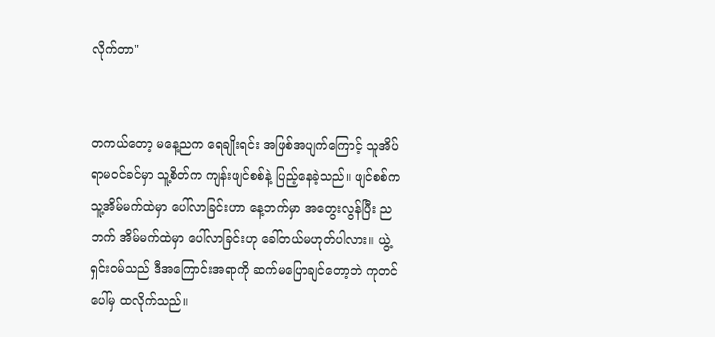လိုက်တာ"


တကယ်တော့ မနေ့ညက ရေချိုးရင်း အဖြစ်အပျက်ကြောင့် သူအိပ်ရာမဝင်ခင်မှာ သူ့စိတ်က ကျန်းဖျင်စစ်နဲ့ ပြည့်နေခဲ့သည်။ ဖျင်စစ်က သူ့အိမ်မက်ထဲမှာ ပေါ်လာခြင်းဟာ နေ့ဘက်မှာ အတွေးလွန်ပြီး ညဘက် အိမ်မက်ထဲမှာ ပေါ်လာခြင်းဟု ခေါ်တယ်မဟုတ်ပါလား။ ယွဲ့ရှင်းဝမ်သည် ဒီအကြောင်းအရာကို ဆက်မပြောချင်တော့ဘဲ ကုတင်ပေါ်မှ ထလိုက်သည်။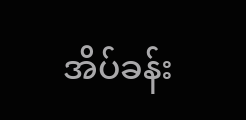အိပ်ခန်း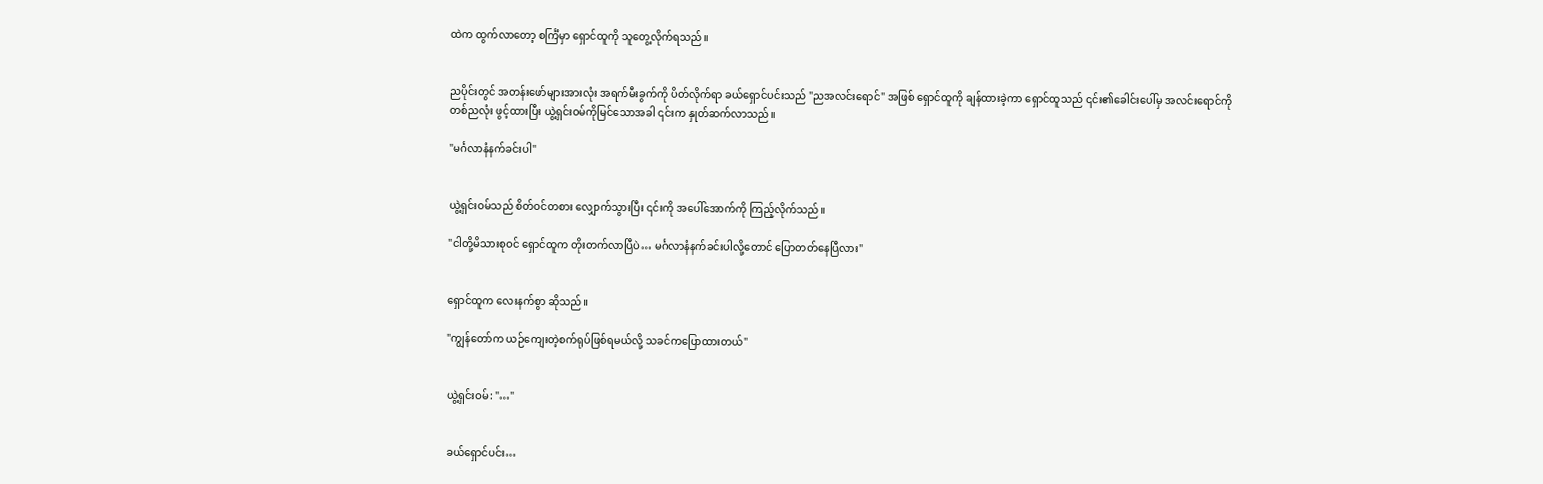ထဲက ထွက်လာတော့ စင်္ကြံမှာ ရှောင်ထူကို သူတွေ့လိုက်ရသည်။


ညပိုင်းတွင် အတန်းဖော်များအားလုံး အရက်မီးခွက်ကို ပိတ်လိုက်ရာ ခယ်ရှောင်ပင်းသည် "ညအလင်းရောင်" အဖြစ် ရှောင်ထူကို ချန်ထားခဲ့ကာ ရှောင်ထူသည် ၎င်း၏ခေါင်းပေါ်မှ အလင်းရောင်ကို တစ်ညလုံး ဖွင့်ထားပြီး ယွဲ့ရှင်းဝမ်ကိုမြင်သောအခါ ၎င်းက နှုတ်ဆက်လာသည်။

"မင်္ဂလာနံနက်ခင်းပါ"


ယွဲ့ရှင်းဝမ်သည် စိတ်ဝင်တစား လျှောက်သွားပြီး ၎င်းကို အပေါ်အောက်ကို ကြည့်လိုက်သည်။

"ငါတို့မိသားစုဝင် ရှောင်ထူက တိုးတက်လာပြီပဲ… မင်္ဂလာနံနက်ခင်းပါလို့တောင် ပြောတတ်နေပြီလား"


ရှောင်ထူက လေးနက်စွာ ဆိုသည်။

"ကျွန်တော်က ယဉ်ကျေးတဲ့စက်ရုပ်ဖြစ်ရမယ်လို့ သခင်ကပြောထားတယ်"


ယွဲ့ရှင်းဝမ်: "…"


ခယ်ရှောင်ပင်း…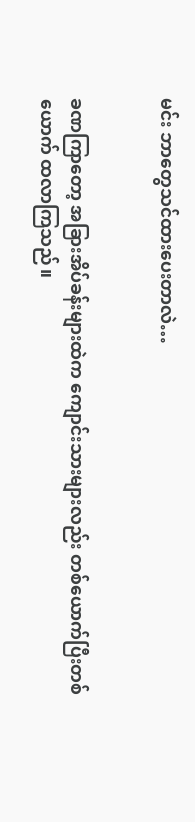မင်း ဘာတွေသင်ထားပေးတာလဲ…


ခဏကြာတော့ အခြားအိပ်ခန်းများထဲက ကျောင်းသားများလည်း တစ်ယောက်ပြီးတစ်ယောက် ထလာကြသည်။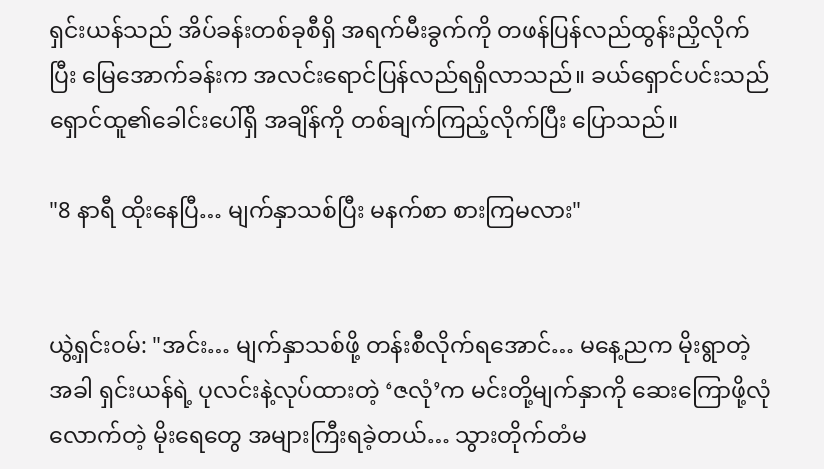ရှင်းယန်သည် အိပ်ခန်းတစ်ခုစီရှိ အရက်မီးခွက်ကို တဖန်ပြန်လည်ထွန်းညှိလိုက်ပြီး မြေအောက်ခန်းက အလင်းရောင်ပြန်လည်ရရှိလာသည်။ ခယ်ရှောင်ပင်းသည် ရှောင်ထူ၏ခေါင်းပေါ်ရှိ အချိန်ကို တစ်ချက်ကြည့်လိုက်ပြီး ပြောသည်။

"8 နာရီ ထိုးနေပြီ… မျက်နှာသစ်ပြီး မနက်စာ စားကြမလား"


ယွဲ့ရှင်းဝမ်: "အင်း… မျက်နှာသစ်ဖို့ တန်းစီလိုက်ရအောင်… မနေ့ညက မိုးရွာတဲ့အခါ ရှင်းယန်ရဲ့ ပုလင်းနဲ့လုပ်ထားတဲ့ ‘ဇလုံ’က မင်းတို့မျက်နှာကို ဆေးကြောဖို့လုံလောက်တဲ့ မိုးရေတွေ အများကြီးရခဲ့တယ်… သွားတိုက်တံမ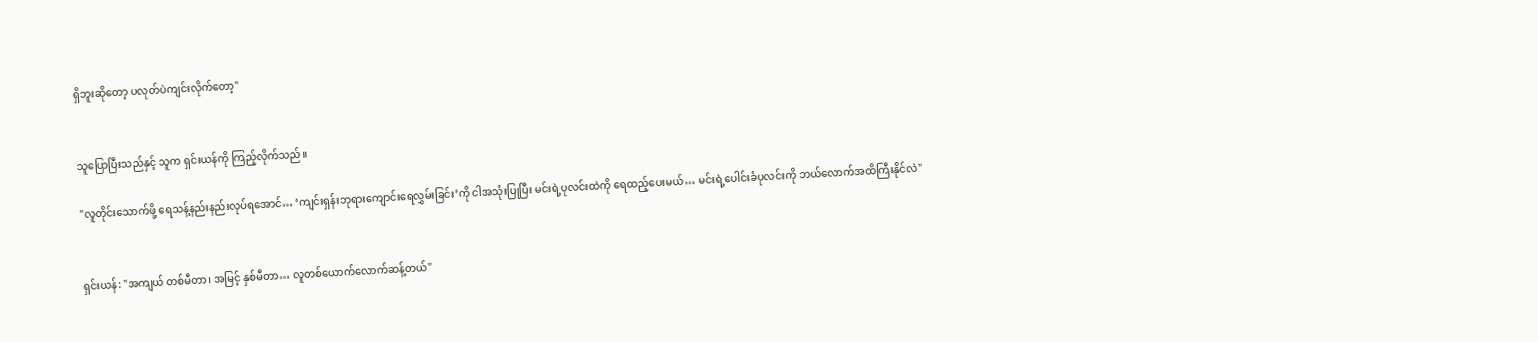ရှိဘူးဆိုတော့ ပလုတ်ပဲကျင်းလိုက်တော့"


သူပြောပြီးသည်နှင့် သူက ရှင်းယန်ကို ကြည့်လိုက်သည်။

"လူတိုင်းသောက်ဖို့ ရေသန့်နည်းနည်းလုပ်ရအောင်… ‘ကျင်းရှန်းဘုရားကျောင်းရေလွှမ်းခြင်း’ကို ငါအသုံးပြုပြီး မင်းရဲ့ပုလင်းထဲကို ရေထည့်ပေးမယ်… မင်းရဲ့ပေါင်းခံပုလင်းကို ဘယ်လောက်အထိကြီးနိုင်လဲ"


ရှင်းယန်: "အကျယ် တစ်မီတာ၊ အမြင့် နှစ်မီတာ… လူတစ်ယောက်လောက်ဆန့်တယ်"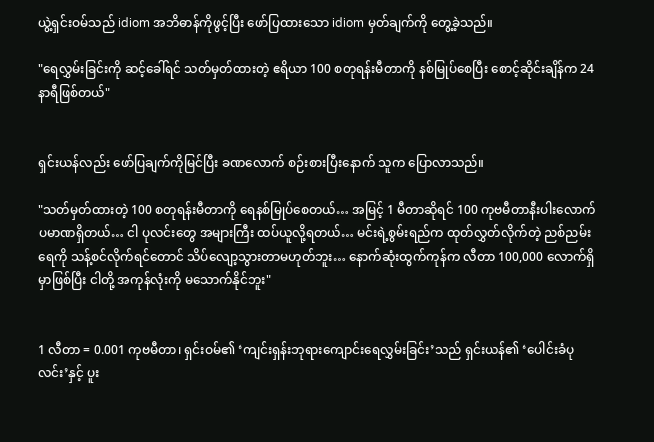ယွဲ့ရှင်းဝမ်သည် idiom အဘိဓာန်ကိုဖွင့်ပြီး ဖော်ပြထားသော idiom မှတ်ချက်ကို တွေ့ခဲ့သည်။

"ရေလွှမ်းခြင်းကို ဆင့်ခေါ်ရင် သတ်မှတ်ထားတဲ့ ဧရိယာ 100 စတုရန်းမီတာကို နစ်မြုပ်စေပြီး စောင့်ဆိုင်းချိန်က 24 နာရီဖြစ်တယ်"


ရှင်းယန်လည်း ဖော်ပြချက်ကိုမြင်ပြီး ခဏလောက် စဉ်းစားပြီးနောက် သူက ပြောလာသည်။

"သတ်မှတ်ထားတဲ့ 100 စတုရန်းမီတာကို ရေနစ်မြုပ်စေတယ်… အမြင့် 1 မီတာဆိုရင် 100 ကုဗမီတာနီးပါးလောက် ပမာဏရှိတယ်… ငါ ပုလင်းတွေ အများကြီး ထပ်ယူလို့ရတယ်… မင်းရဲ့စွမ်းရည်က ထုတ်လွှတ်လိုက်တဲ့ ညစ်ညမ်းရေကို သန့်စင်လိုက်ရင်တောင် သိပ်လျော့သွားတာမဟုတ်ဘူး… နောက်ဆုံးထွက်ကုန်က လီတာ 100,000 လောက်ရှိမှာဖြစ်ပြီး ငါတို့ အကုန်လုံးကို မသောက်နိုင်ဘူး"


1 လီတာ = 0.001 ကုဗမီတာ၊ ရှင်းဝမ်၏ ‘ကျင်းရှန်းဘုရားကျောင်းရေလွှမ်းခြင်း’သည် ရှင်းယန်၏ ‘ပေါင်းခံပုလင်း’နှင့် ပူး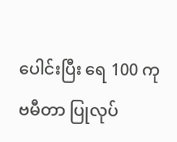ပေါင်းပြီး ရေ 100 ကုဗမီတာ ပြုလုပ်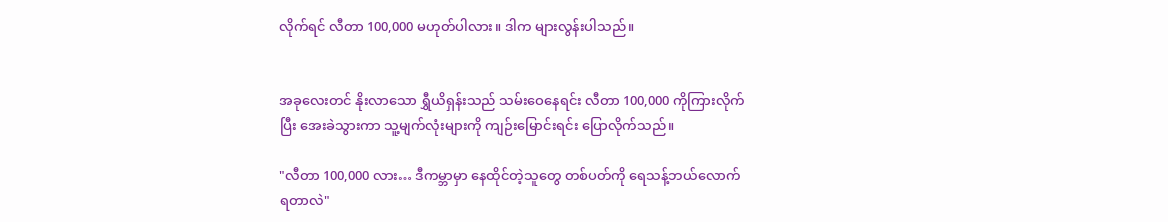လိုက်ရင် လီတာ 100,000 မဟုတ်ပါလား။ ဒါက များလွန်းပါသည်။


အခုလေးတင် နိုးလာသော ရွှီယိရှန်းသည် သမ်းဝေနေရင်း လီတာ 100,000 ကိုကြားလိုက်ပြီး အေးခဲသွားကာ သူ့မျက်လုံးများကို ကျဉ်းမြောင်းရင်း ပြောလိုက်သည်။

"လီတာ 100,000 လား… ဒီကမ္ဘာမှာ နေထိုင်တဲ့သူတွေ တစ်ပတ်ကို ရေသန့်ဘယ်လောက်ရတာလဲ"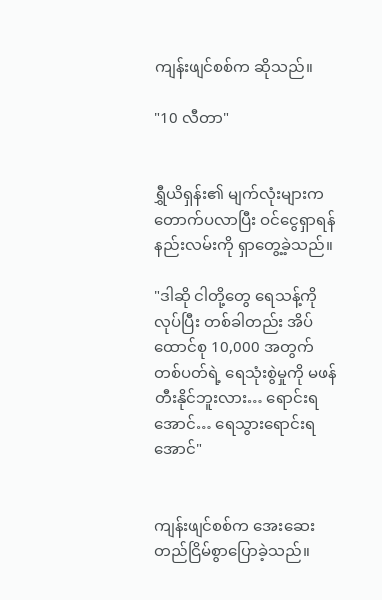ကျန်းဖျင်စစ်က ဆိုသည်။

"10 လီတာ"


ရွှီယိရှန်း၏ မျက်လုံးများက တောက်ပလာပြီး ဝင်ငွေရှာရန် နည်းလမ်းကို ရှာတွေ့ခဲ့သည်။

"ဒါဆို ငါတို့တွေ ရေသန့်ကိုလုပ်ပြီး တစ်ခါတည်း အိပ်ထောင်စု 10,000 အတွက် တစ်ပတ်ရဲ့ ရေသုံးစွဲမှုကို မဖန်တီးနိုင်ဘူးလား… ရောင်းရအောင်… ရေသွားရောင်းရအောင်"


ကျန်းဖျင်စစ်က အေးဆေးတည်ငြိမ်စွာပြောခဲ့သည်။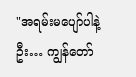"အရမ်းမပျော်ပါနဲ့ဦး… ကျွန်တော်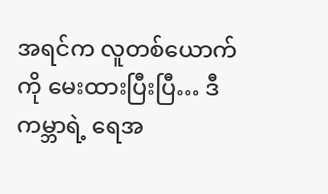အရင်က လူတစ်ယောက်ကို မေးထားပြီးပြီ… ဒီကမ္ဘာရဲ့ ရေအ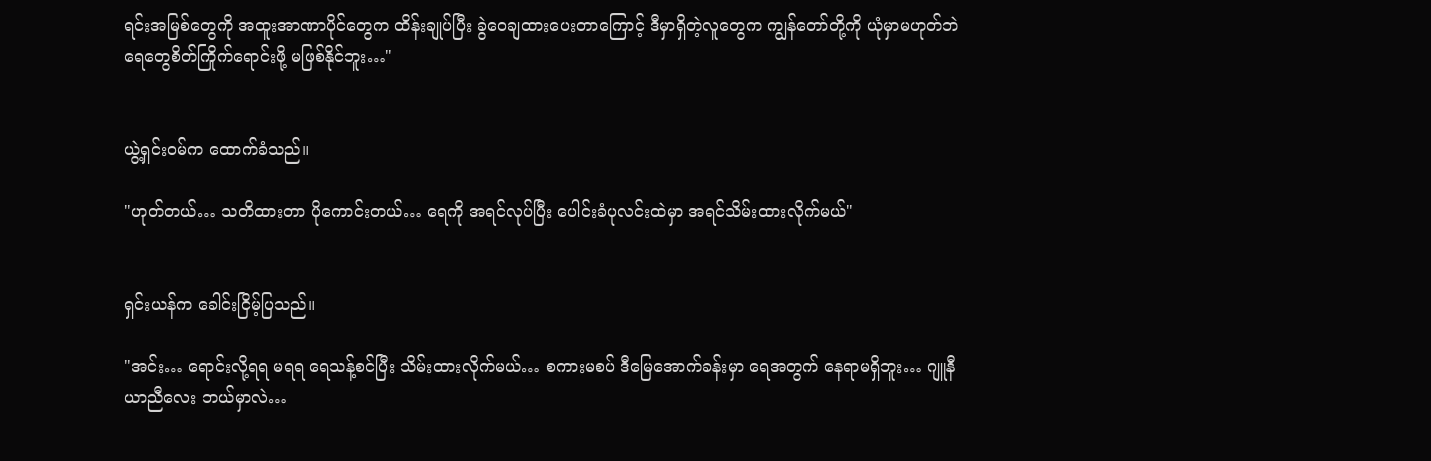ရင်းအမြစ်တွေကို အထူးအာဏာပိုင်တွေက ထိန်းချုပ်ပြီး ခွဲဝေချထားပေးတာကြောင့် ဒီမှာရှိတဲ့လူတွေက ကျွန်တော်တို့ကို ယုံမှာမဟုတ်ဘဲ ရေတွေစိတ်ကြိုက်ရောင်းဖို့ မဖြစ်နိုင်ဘူး…"


ယွဲ့ရှင်းဝမ်က ထောက်ခံသည်။

"ဟုတ်တယ်… သတိထားတာ ပိုကောင်းတယ်… ရေကို အရင်လုပ်ပြီး ပေါင်းခံပုလင်းထဲမှာ အရင်သိမ်းထားလိုက်မယ်"


ရှင်းယန်က ခေါင်းငြိမ့်ပြသည်။

"အင်း… ရောင်းလို့ရရ မရရ ရေသန့်စင်ပြီး သိမ်းထားလိုက်မယ်… စကားမစပ် ဒီမြေအောက်ခန်းမှာ ရေအတွက် နေရာမရှိဘူး… ဂျူနီယာညီလေး ဘယ်မှာလဲ…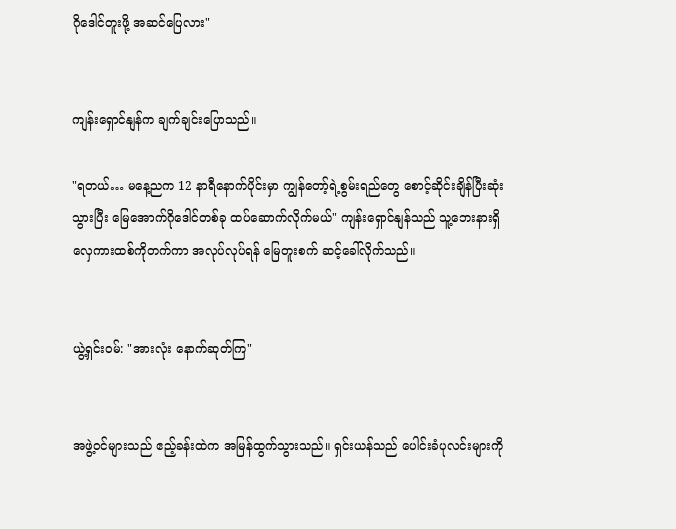ဂိုဒေါင်တူးဖို့ အဆင်ပြေလား"


ကျန်းရှောင်နျန်က ချက်ချင်းပြောသည်။

"ရတယ်… မနေ့ညက 12 နာရီနောက်ပိုင်းမှာ ကျွန်တော့်ရဲ့စွမ်းရည်‌တွေ စောင့်ဆိုင်းချိန်ပြီးဆုံးသွားပြီး မြေအောက်ဂိုဒေါင်တစ်ခု ထပ်ဆောက်လိုက်မယ်" ကျန်းရှောင်နျန်သည် သူ့ဘေးနားရှိ လှေကားထစ်ကိုတက်ကာ အလုပ်လုပ်ရန် မြေတူးစက် ဆင့်ခေါ်လိုက်သည်။


ယွဲ့ရှင်းဝမ်: "အားလုံး နောက်ဆုတ်ကြ"


အဖွဲ့ဝင်များသည် ဧည့်ခန်းထဲက အမြန်ထွက်သွားသည်။ ရှင်းယန်သည် ပေါင်းခံပုလင်းများကို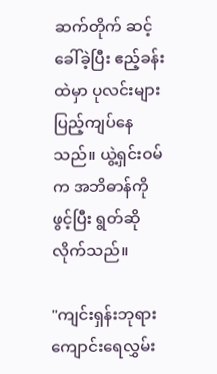ဆက်တိုက် ဆင့်ခေါ်ခဲ့ပြီး ဧည့်ခန်းထဲမှာ ပုလင်းများ ပြည့်ကျပ်နေသည်။ ယွဲ့ရှင်းဝမ်က အဘိဓာန်ကိုဖွင့်ပြီး ရွတ်ဆိုလိုက်သည်။

"ကျင်းရှန်းဘုရားကျောင်းရေလွှမ်း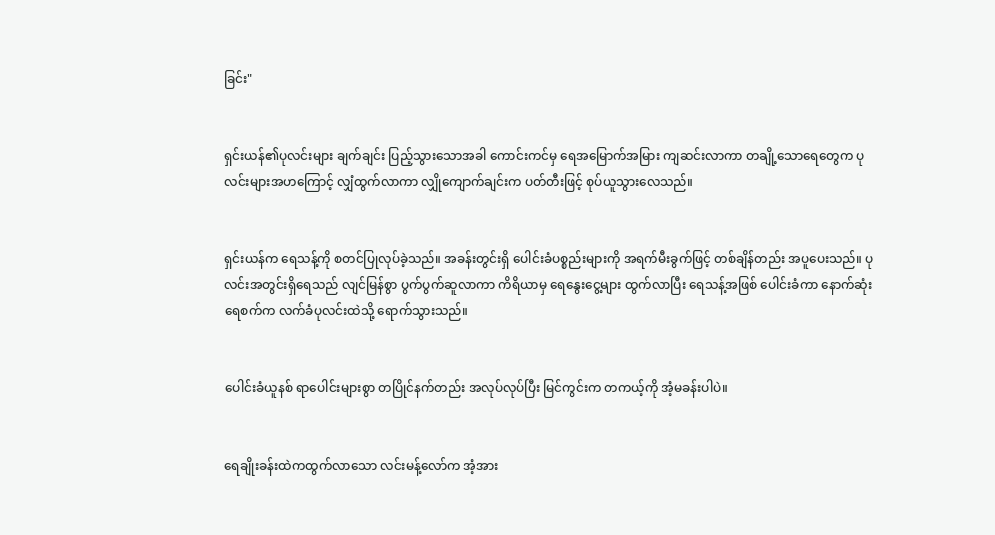ခြင်း"


ရှင်းယန်၏ပုလင်းများ ချက်ချင်း ပြည့်သွားသောအခါ ကောင်းကင်မှ ရေအမြောက်အမြား ကျဆင်းလာကာ တချို့သောရေတွေက ပုလင်းများအဟကြောင့် လျှံထွက်လာကာ လျှိုကျောက်ချင်းက ပတ်တီးဖြင့် စုပ်ယူသွားလေသည်။


ရှင်းယန်က ရေသန့်ကို စတင်ပြုလုပ်ခဲ့သည်။ အခန်းတွင်းရှိ ပေါင်းခံပစ္စည်းများကို အရက်မီးခွက်ဖြင့် တစ်ချိန်တည်း အပူပေးသည်။ ပုလင်းအတွင်းရှိရေသည် လျင်မြန်စွာ ပွက်ပွက်ဆူလာကာ ကိရိယာမှ ရေနွေးငွေ့များ ထွက်လာပြီး ရေသန့်အဖြစ် ပေါင်းခံကာ နောက်ဆုံးရေစက်က လက်ခံပုလင်းထဲသို့ ရောက်သွားသည်။


ပေါင်းခံယူနစ် ရာပေါင်းများစွာ တပြိုင်နက်တည်း အလုပ်လုပ်ပြီး မြင်ကွင်းက တကယ့်ကို အံ့မခန်းပါပဲ။


ရေချိုးခန်းထဲကထွက်လာသော လင်းမန့်လော်က အံ့အား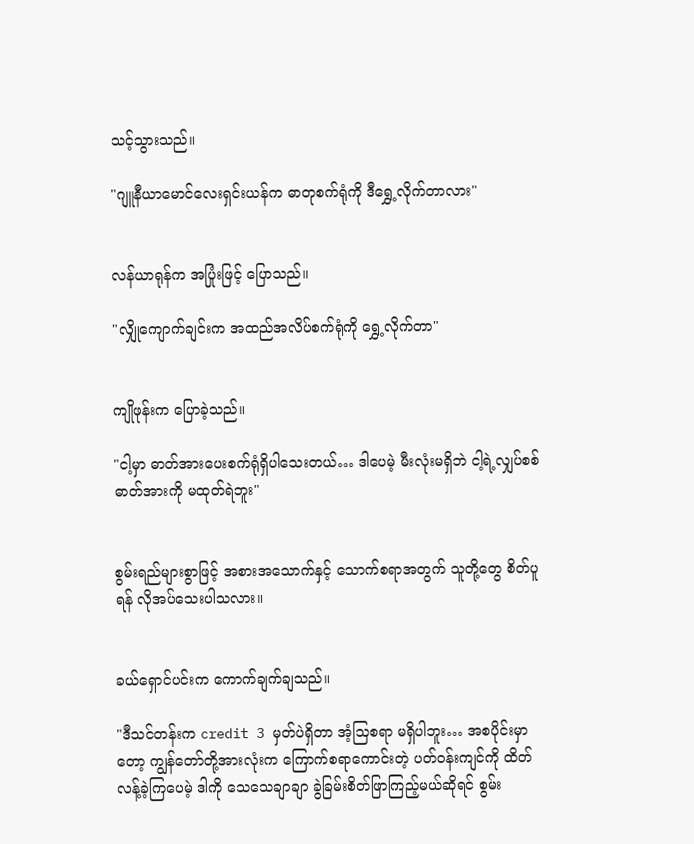သင့်သွားသည်။

"ဂျူနီယာမောင်လေးရှင်းယန်က ဓာတုစက်ရုံကို ဒီရွှေ့လိုက်တာလား"


လန်ယာရုန်က အပြုံးဖြင့် ပြောသည်။

"လျှိုကျောက်ချင်းက အထည်အလိပ်စက်ရုံကို ရွှေ့လိုက်တာ"


ကျိုဖုန်းက ပြောခဲ့သည်။

"ငါ့မှာ ဓာတ်အားပေးစက်ရုံရှိပါသေးတယ်… ဒါပေမဲ့ မီးလုံးမရှိဘဲ ငါ့ရဲ့လျှပ်စစ်ဓာတ်အားကို မထုတ်ရဲဘူး"


စွမ်းရည်များစွာဖြင့် အစားအသောက်နှင့် သောက်စရာအတွက် သူတို့တွေ စိတ်ပူရန် လိုအပ်သေးပါသလား။


ခယ်ရှောင်ပင်းက ကောက်ချက်ချသည်။

"ဒီသင်တန်းက credit 3 မှတ်ပဲရှိတာ အံ့သြစရာ မရှိပါဘူး… အစပိုင်းမှာတော့ ကျွန်တော်တို့အားလုံးက ကြောက်စရာကောင်းတဲ့ ပတ်ဝန်းကျင်ကို ထိတ်လန့်ခဲ့ကြပေမဲ့ ဒါကို သေသေချာချာ ခွဲခြမ်းစိတ်ဖြာကြည့်မယ်ဆိုရင် စွမ်း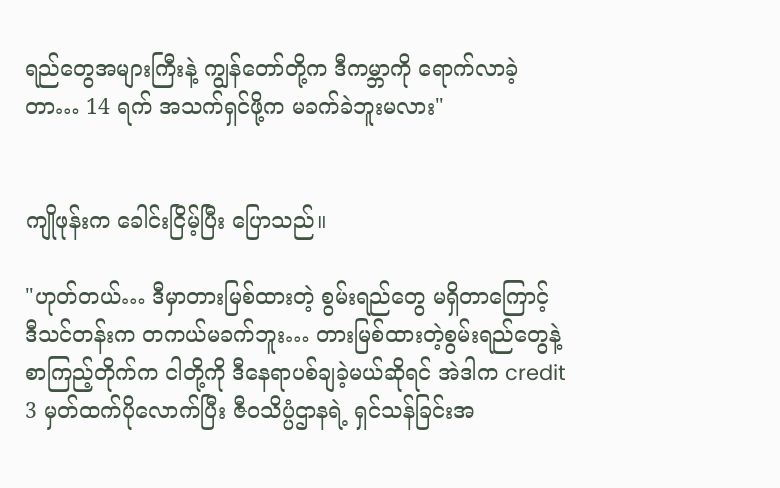ရည်တွေအများကြီးနဲ့ ကျွန်တော်တို့က ဒီကမ္ဘာကို ရောက်လာခဲ့တာ… 14 ရက် အသက်ရှင်ဖို့က မခက်ခဲဘူးမလား"


ကျိုဖုန်းက ခေါင်းငြိမ့်ပြီး ပြောသည်။

"ဟုတ်တယ်… ဒီမှာတားမြစ်ထားတဲ့ စွမ်းရည်တွေ မရှိတာကြောင့် ဒီသင်တန်းက တကယ်မခက်ဘူး… တားမြစ်ထားတဲ့စွမ်းရည်တွေနဲ့ စာကြည့်တိုက်က ငါတို့ကို ဒီနေရာပစ်ချခဲ့မယ်ဆိုရင် အဲဒါက credit 3 မှတ်ထက်ပိုလောက်ပြီး ဇီဝသိပ္ပံဌာနရဲ့ ရှင်သန်ခြင်းအ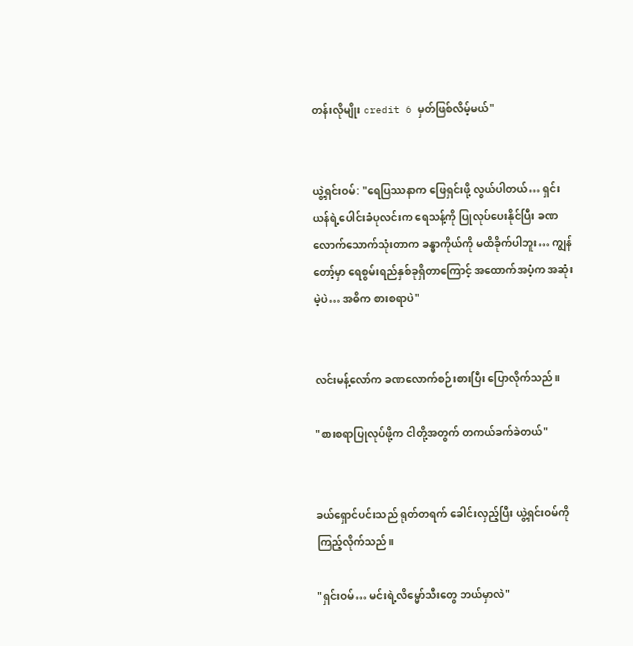တန်းလိုမျိုး credit 6 မှတ်ဖြစ်လိမ့်မယ်"


ယွဲ့ရှင်းဝမ်: "ရေပြဿနာက ဖြေရှင်းဖို့ လွယ်ပါတယ်… ရှင်းယန်ရဲ့ပေါင်းခံပုလင်းက ရေသန့်ကို ပြုလုပ်ပေးနိုင်ပြီး ခဏလောက်သောက်သုံးတာက ခန္ဓာကိုယ်ကို မထိခိုက်ပါဘူး… ကျွန်တော့်မှာ ရေစွမ်းရည်နှစ်ခုရှိတာကြောင့် အထောက်အပံ့က အဆုံးမဲ့ပဲ… အဓိက စားစရာပဲ"


လင်းမန့်လော်က ခဏလောက်စဉ်းစားပြီး ပြောလိုက်သည်။

"စားစရာပြုလုပ်ဖို့က ငါတို့အတွက် တကယ်ခက်ခဲတယ်"


ခယ်ရှောင်ပင်းသည် ရုတ်တရက် ခေါင်းလှည့်ပြီး ယွဲ့ရှင်းဝမ်ကို ကြည့်လိုက်သည်။

"ရှင်းဝမ်… မင်းရဲ့လိမ္မော်သီးတွေ ဘယ်မှာလဲ"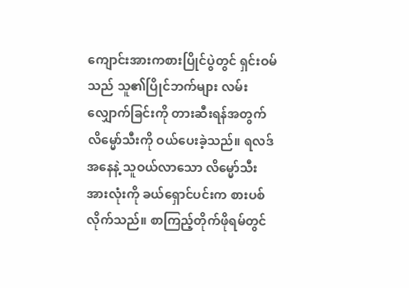ကျောင်းအားကစားပြိုင်ပွဲတွင် ရှင်းဝမ်သည် သူ၏ပြိုင်ဘက်များ လမ်းလျှောက်ခြင်းကို တားဆီးရန်အတွက် လိမ္မော်သီးကို ဝယ်ပေးခဲ့သည်။ ရလဒ်အနေနဲ့ သူဝယ်လာသော လိမ္မော်သီးအားလုံးကို ခယ်ရှောင်ပင်းက စားပစ်လိုက်သည်။ စာကြည့်တိုက်ဖိုရမ်တွင်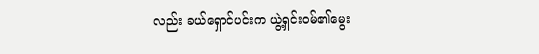လည်း ခယ်ရှောင်ပင်းက ယွဲ့ရှင်းဝမ်၏မွေး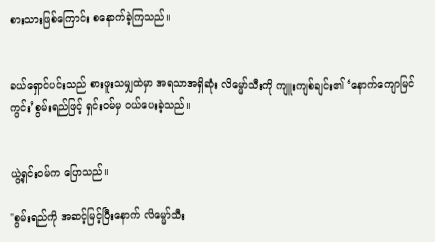စားသားဖြစ်ကြောင်း စနောက်ခဲ့ကြသည်။


ခယ်ရှောင်ပင်းသည် စားဖူးသမျှထဲမှာ အရသာအရှိဆုံး လိမ္မော်သီးကို ကျူးကျစ်ချင်း၏ ‘နောက်ကျောမြင်ကွင်း’စွမ်းရည်ဖြင့် ရှင်းဝမ်မှ ဝယ်ပေးခဲ့သည်။


ယွဲ့ရှင်းဝမ်က ပြောသည်။

"စွမ်းရည်ကို အဆင့်မြင့်ပြီးနောက် လိမ္မော်သီး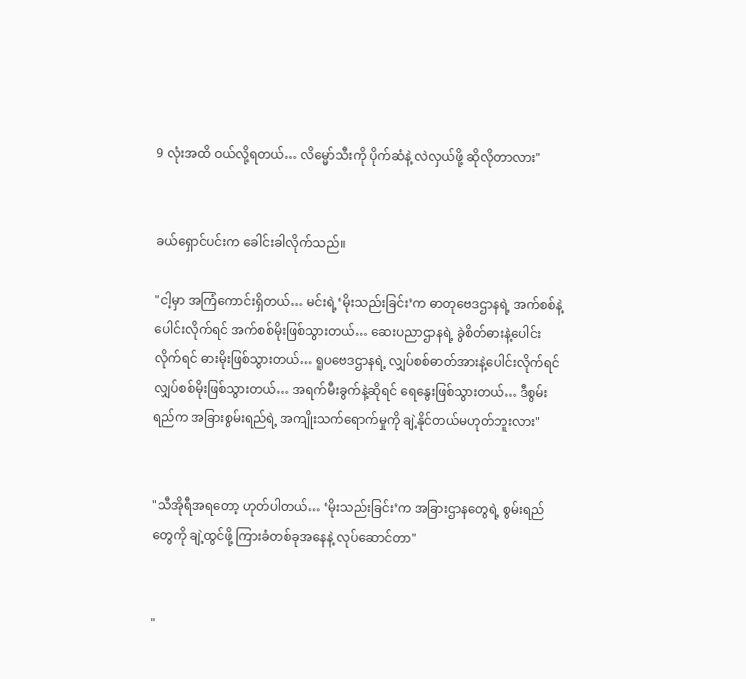9 လုံးအထိ ဝယ်လို့ရတယ်… လိမ္မော်သီးကို ပိုက်ဆံနဲ့ လဲလှယ်ဖို့ ဆိုလိုတာလား"


ခယ်ရှောင်ပင်းက ခေါင်းခါလိုက်သည်။

"ငါ့မှာ အကြံကောင်းရှိတယ်… မင်းရဲ့‘မိုးသည်းခြင်း’က ဓာတုဗေဒဌာနရဲ့ အက်စစ်နဲ့ပေါင်းလိုက်ရင် အက်စစ်မိုးဖြစ်သွားတယ်… ဆေးပညာဌာနရဲ့ ခွဲစိတ်ဓားနဲ့ပေါင်းလိုက်ရင် ဓားမိုးဖြစ်သွားတယ်… ရူပဗေဒဌာနရဲ့ လျှပ်စစ်ဓာတ်အားနဲ့ပေါင်းလိုက်ရင် လျှပ်စစ်မိုးဖြစ်သွားတယ်… အရက်မီးခွက်နဲ့ဆိုရင် ရေနွေးဖြစ်သွားတယ်… ဒီစွမ်းရည်က အခြားစွမ်းရည်ရဲ့ အကျိုးသက်ရောက်မှုကို ချဲ့နိုင်တယ်မဟုတ်ဘူးလား"


"သီအိုရီအရတော့ ဟုတ်ပါတယ်… ‘မိုးသည်းခြင်း’က အခြားဌာနတွေရဲ့ စွမ်းရည်တွေကို ချဲ့ထွင်ဖို့ ကြားခံတစ်ခုအနေနဲ့ လုပ်ဆောင်တာ"


"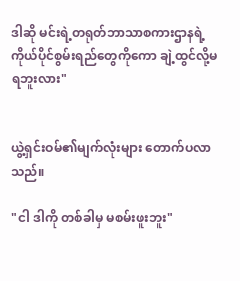ဒါဆို မင်းရဲ့တရုတ်ဘာသာစကားဌာနရဲ့ ကိုယ်ပိုင်စွမ်းရည်တွေကိုကော ချဲ့ထွင်လို့မရဘူးလား"


ယွဲ့ရှင်းဝမ်၏မျက်လုံးများ တောက်ပလာသည်။

"ငါ ဒါကို တစ်ခါမှ မစမ်းဖူးဘူး"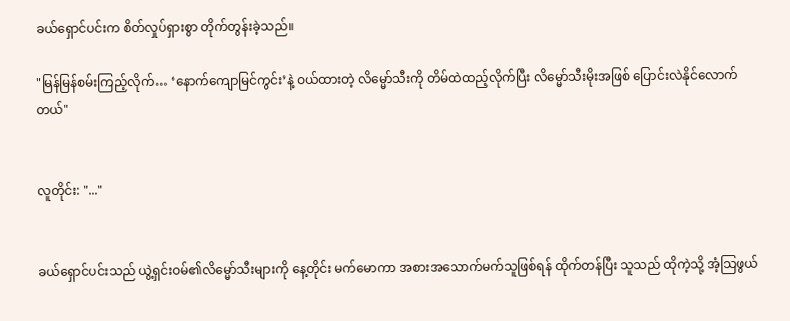ခယ်ရှောင်ပင်းက စိတ်လှုပ်ရှားစွာ တိုက်တွန်းခဲ့သည်။

"မြန်မြန်စမ်းကြည့်လိုက်… ‘နောက်ကျောမြင်ကွင်း’နဲ့ ဝယ်ထားတဲ့ လိမ္မော်သီးကို တိမ်ထဲထည့်လိုက်ပြီး လိမ္မော်သီးမိုးအဖြစ် ပြောင်းလဲနိုင်လောက်တယ်"


လူတိုင်း: "..."


ခယ်ရှောင်ပင်းသည် ယွဲ့ရှင်းဝမ်၏လိမ္မော်သီးများကို နေ့တိုင်း မက်မောကာ အစားအသောက်မက်သူဖြစ်ရန် ထိုက်တန်ပြီး သူသည် ထိုကဲ့သို့ အံ့သြဖွယ်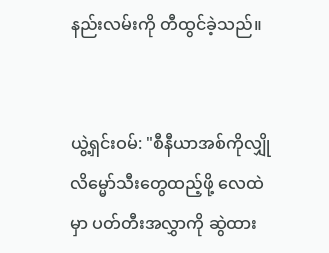နည်းလမ်းကို တီထွင်ခဲ့သည်။


ယွဲ့ရှင်းဝမ်: "စီနီယာအစ်ကိုလျှို လိမ္မော်သီးတွေထည့်ဖို့ လေထဲမှာ ပတ်တီးအလွှာကို ဆွဲထား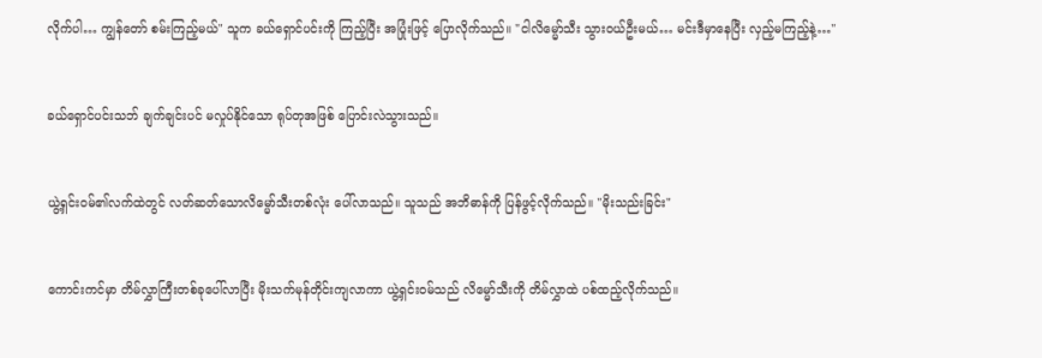လိုက်ပါ… ကျွန်တော် စမ်းကြည့်မယ်" သူက ခယ်ရှောင်ပင်းကို ကြည့်ပြီး အပြုံးဖြင့် ပြောလိုက်သည်။ "ငါလိမ္မော်သီး သွားဝယ်ဦးမယ်… မင်းဒီမှာနေပြီး လှည့်မကြည့်နဲ့…"


ခယ်ရှောင်ပင်းသဘ် ချက်ချင်းပင် မလှုပ်နိုင်သော ရုပ်တုအဖြစ် ပြောင်းလဲသွားသည်။


ယွဲ့ရှင်းဝမ်၏လက်ထဲတွင် လတ်ဆတ်သောလိမ္မော်သီးတစ်လုံး ပေါ်လာသည်။ သူသည် အဘိဓာန်ကို ပြန်ဖွင့်လိုက်သည်။ "မိုးသည်းခြင်း"


ကောင်းကင်မှာ တိမ်လွှာကြီးတစ်ခုပေါ်လာပြီး မိုးသက်မုန်တိုင်းကျလာကာ ယွဲ့ရှင်းဝမ်သည် လိမ္မော်သီးကို တိမ်လွှာထဲ ပစ်ထည့်လိုက်သည်။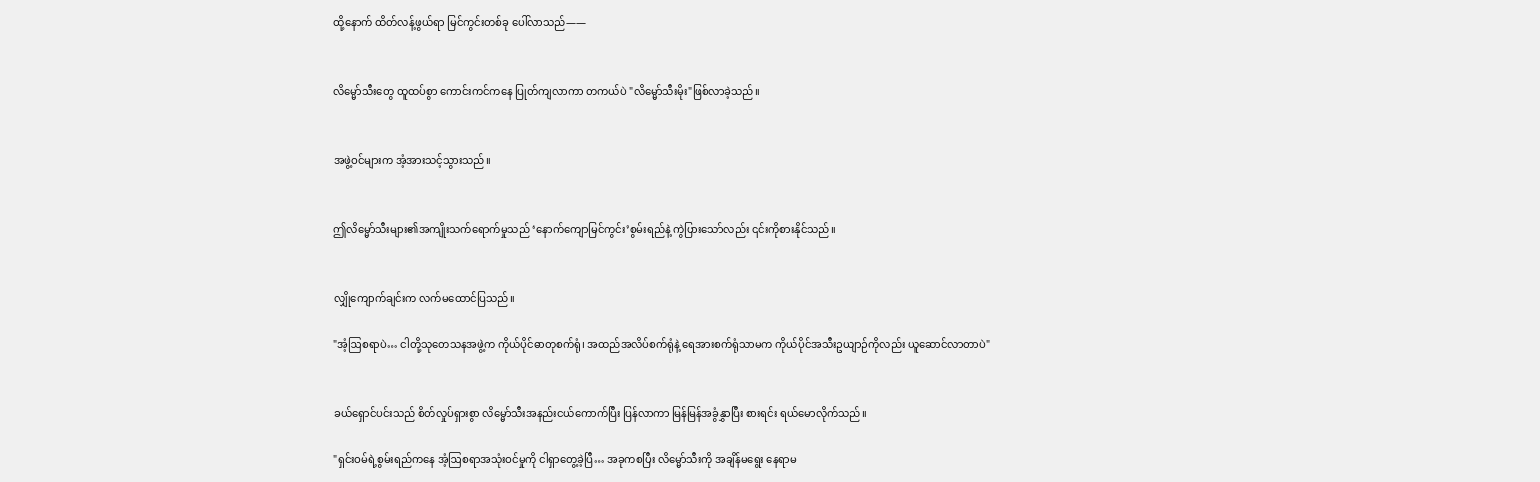ထို့နောက် ထိတ်လန့်ဖွယ်ရာ မြင်ကွင်းတစ်ခု ပေါ်လာသည်——


လိမ္မော်သီးတွေ ထူထပ်စွာ ကောင်းကင်ကနေ ပြုတ်ကျလာကာ တကယ်ပဲ "လိမ္မော်သီးမိုး"ဖြစ်လာခဲ့သည်။


အဖွဲ့ဝင်များက အံ့အားသင့်သွားသည်။


ဤလိမ္မော်သီးများ၏အကျိုးသက်ရောက်မှုသည် ‘နောက်ကျောမြင်ကွင်း’စွမ်းရည်နဲ့ ကွဲပြားသော်လည်း ၎င်းကိုစားနိုင်သည်။


လျှိုကျောက်ချင်းက လက်မထောင်ပြသည်။

"အံ့ဩစရာပဲ… ငါတို့သုတေသနအဖွဲ့က ကိုယ်ပိုင်ဓာတုစက်ရုံ၊ အထည်အလိပ်စက်ရုံနဲ့ ရေအားစက်ရုံသာမက ကိုယ်ပိုင်အသီးဥယျာဉ်ကိုလည်း ယူဆောင်လာတာပဲ"


ခယ်ရှောင်ပင်းသည် စိတ်လှုပ်ရှားစွာ လိမ္မော်သီးအနည်းငယ်ကောက်ပြီး ပြန်လာကာ မြန်မြန်အခွံနွှာပြီး စားရင်း ရယ်မောလိုက်သည်။

"ရှင်းဝမ်ရဲ့စွမ်းရည်ကနေ အံ့ဩစရာအသုံးဝင်မှုကို ငါရှာတွေ့ခဲ့ပြီ… အခုကစပြီး လိမ္မော်သီးကို အချိန်မရွေး နေရာမ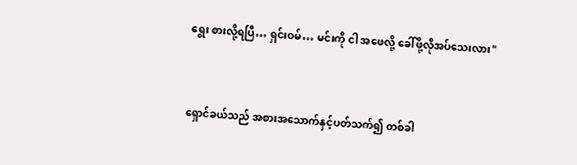ရွေး စားလို့ရပြီ… ရှင်းဝမ်… မင်းကို ငါ အဖေလို့ ခေါ်ဖို့လိုအပ်သေးလား"


ရှောင်ခယ်သည် အစားအသောက်နှင့်ပတ်သက်၍ တစ်ခါ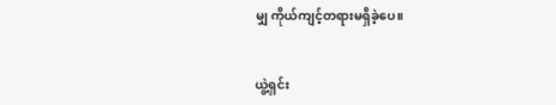မျှ ကိုယ်ကျင့်တရားမရှိခဲ့ပေ။


ယွဲ့ရှင်း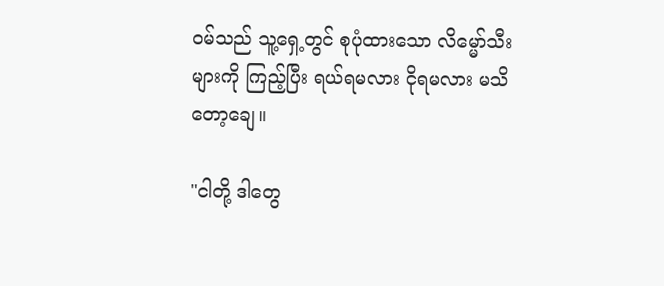ဝမ်သည် သူ့ရှေ့တွင် စုပုံထားသော လိမ္မော်သီးများကို ကြည့်ပြီး ရယ်ရမလား ငိုရမလား မသိတော့ချေ။

"ငါတို့ ဒါတွေ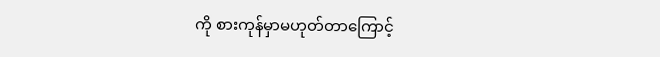ကို စားကုန်မှာမဟုတ်တာကြောင့်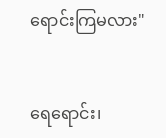ရောင်းကြမလား"


ရေရောင်း၊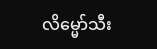လိမ္မော်သီး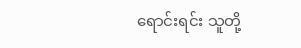ရောင်းရင်း သူတို့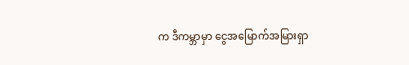က ဒီကမ္ဘာမှာ ငွေအမြောက်အမြားရှာ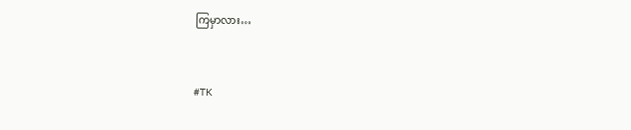ကြမှာလား…


#TK